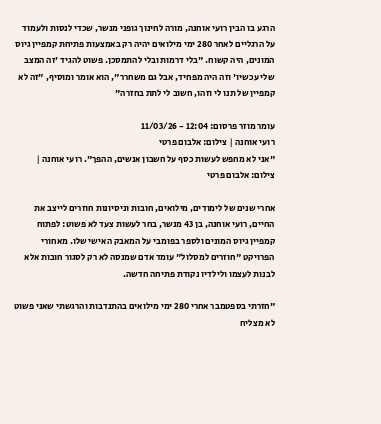הרגע בו הבין רועי אוחנה, מורה לחינוך גופני מנשר, שכדי לנסות ולעמוד על הרגליים לאחר 280 ימי מילואים יהיה רק באמצעות פתיחת קמפיין גיוס המונים, היה קשוח. "בלי דרמות ובלי להתמסכן. פשוט להגיד 'זה המצב שלי עכשיו' וזה היה מפחיד, אבל גם משחרר", הוא אומר ומוסיף, "זה לא קמפיין של תנו לי וזהו, חשוב לי לתת בחזרה"

עומר מוזר פרסום: 12:04 - 11/03/26
רועי אוחנה | צילום: אלבום פרטי
"אני לא מחפש לעשות כסף על חשבון אנשים, ההפך". רועי אוחנה | צילום: אלבום פרטי

אחרי שנים של לימודים, מילואים, חובות וניסיונות חוזרים לייצב את החיים, רועי אוחנה, בן 43 מנשר, בחר לעשות צעד לא פשוט: לפתוח קמפיין גיוס המונים ולספר בפומבי על המאבק האישי שלו. מאחורי הפרויקט "חוזרים למסלול" עומד אדם שמנסה לא רק לסגור חובות אלא לבנות לעצמו ולילדיו נקודת פתיחה חדשה.

"חזרתי בספטמבר אחרי 280 ימי מילואים בהתנדבות והרגשתי שאני פשוט לא מצליח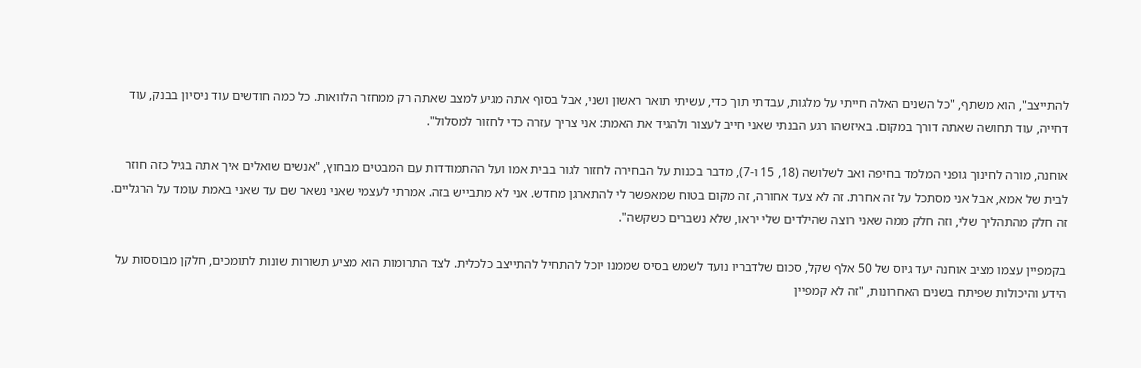להתייצב", הוא משתף, "כל השנים האלה חייתי על מלגות, עבדתי תוך כדי, עשיתי תואר ראשון ושני, אבל בסוף אתה מגיע למצב שאתה רק ממחזר הלוואות. כל כמה חודשים עוד ניסיון בבנק, עוד דחייה, עוד תחושה שאתה דורך במקום. באיזשהו רגע הבנתי שאני חייב לעצור ולהגיד את האמת: אני צריך עזרה כדי לחזור למסלול".

אוחנה, מורה לחינוך גופני המלמד בחיפה ואב לשלושה (18, 15 ו-7), מדבר בכנות על הבחירה לחזור לגור בבית אמו ועל ההתמודדות עם המבטים מבחוץ, "אנשים שואלים איך אתה בגיל כזה חוזר לבית של אמא, אבל אני מסתכל על זה אחרת. זה לא צעד אחורה, זה מקום בטוח שמאפשר לי להתארגן מחדש. אני לא מתבייש בזה. אמרתי לעצמי שאני נשאר שם עד שאני באמת עומד על הרגליים. זה חלק מהתהליך שלי, וזה חלק ממה שאני רוצה שהילדים שלי יראו, שלא נשברים כשקשה".

בקמפיין עצמו מציב אוחנה יעד גיוס של 50 אלף שקל, סכום שלדבריו נועד לשמש בסיס שממנו יוכל להתחיל להתייצב כלכלית. לצד התרומות הוא מציע תשורות שונות לתומכים, חלקן מבוססות על הידע והיכולות שפיתח בשנים האחרונות, "זה לא קמפיין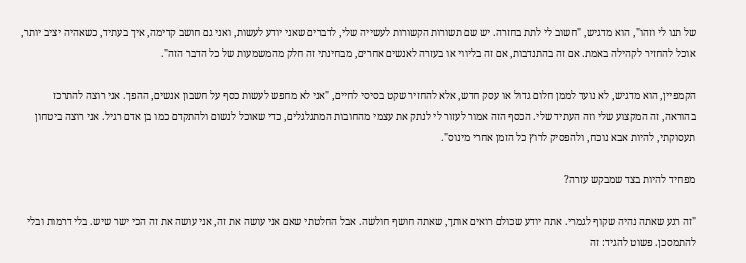של תנו לי וזהו", הוא מדגיש, "חשוב לי לתת בחזרה. יש שם תשורות הקשורות לעשייה שלי, לדברים שאני יודע לעשות, ואני גם חושב קדימה, איך בעתיד, כשאהיה יציב יותר, אוכל להחזיר לקהילה באמת. אם זה בהתנדבות, אם זה בליווי או בעזרה לאנשים אחרים, מבחינתי זה חלק מהמשמעות של כל הדבר הזה".

הקמפיין, הוא מדגיש, לא נועד לממן חלום גדול או עסק חדש, אלא להחזיר שקט בסיסי לחיים, "אני לא מחפש לעשות כסף על חשבון אנשים, ההפך. אני רוצה להתרכז בהוראה, זה המקצוע שלי וזה העתיד שלי. הכסף הזה אמור לעזור לי לנתק את עצמי מהחובות המתגלגלים, כדי שאוכל לנשום ולהתקדם כמו בן אדם רגיל. אני רוצה ביטחון תעסוקתי, להיות אבא נוכח, ולהפסיק לרוץ כל הזמן אחרי מינוס".

מפחיד להיות בצד שמבקש עזרה?

"זה רגע שאתה נהיה שקוף לגמרי. אתה יודע שכולם רואים אותך, שאתה חושף חולשה. אבל החלטתי שאם אני עושה את זה, אני עושה את זה הכי ישר שיש. בלי דרמות ובלי להתמסכן. פשוט להגיד: זה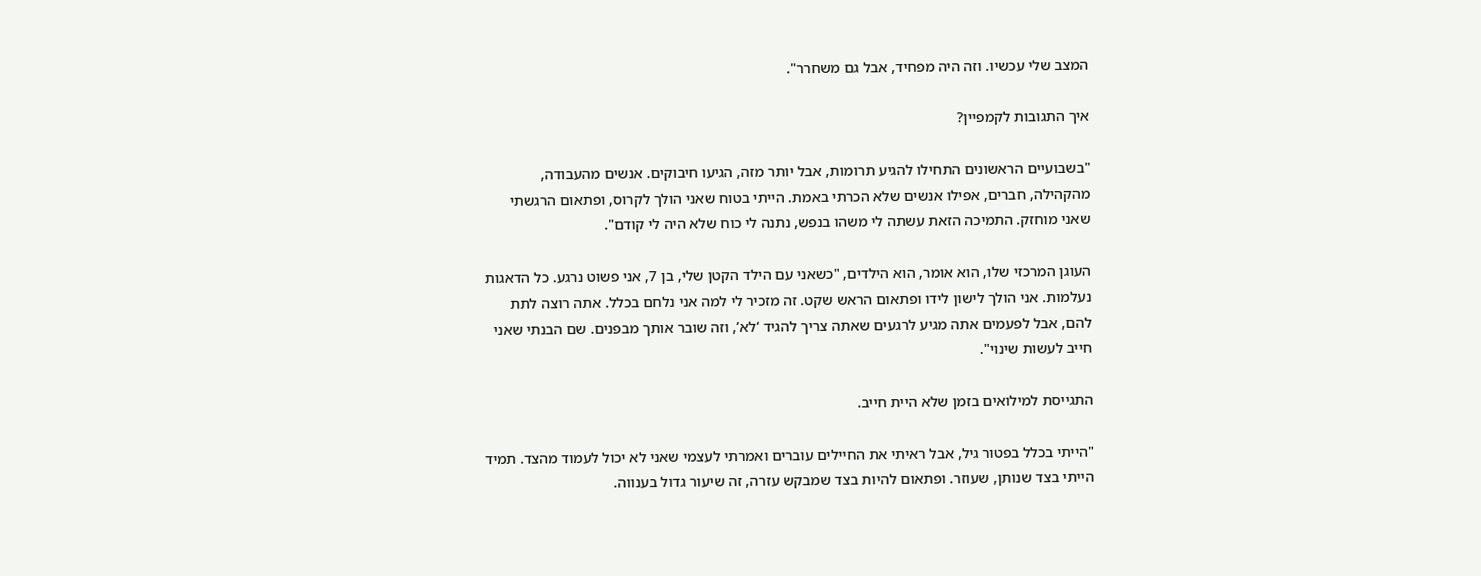המצב שלי עכשיו. וזה היה מפחיד, אבל גם משחרר".

איך התגובות לקמפיין?

"בשבועיים הראשונים התחילו להגיע תרומות, אבל יותר מזה, הגיעו חיבוקים. אנשים מהעבודה, מהקהילה, חברים, אפילו אנשים שלא הכרתי באמת. הייתי בטוח שאני הולך לקרוס, ופתאום הרגשתי שאני מוחזק. התמיכה הזאת עשתה לי משהו בנפש, נתנה לי כוח שלא היה לי קודם".

העוגן המרכזי שלו, הוא אומר, הוא הילדים, "כשאני עם הילד הקטן שלי, בן 7, אני פשוט נרגע. כל הדאגות נעלמות. אני הולך לישון לידו ופתאום הראש שקט. זה מזכיר לי למה אני נלחם בכלל. אתה רוצה לתת להם, אבל לפעמים אתה מגיע לרגעים שאתה צריך להגיד ‘לא’, וזה שובר אותך מבפנים. שם הבנתי שאני חייב לעשות שינוי".

התגייסת למילואים בזמן שלא היית חייב.

"הייתי בכלל בפטור גיל, אבל ראיתי את החיילים עוברים ואמרתי לעצמי שאני לא יכול לעמוד מהצד. תמיד הייתי בצד שנותן, שעוזר. ופתאום להיות בצד שמבקש עזרה, זה שיעור גדול בענווה.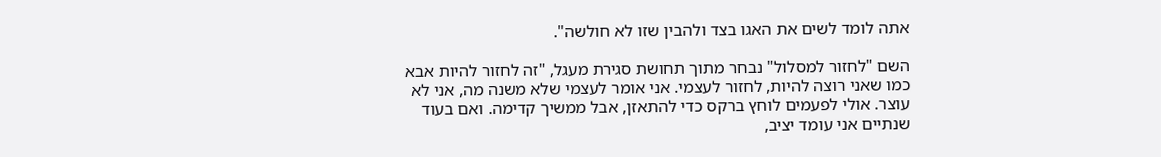אתה לומד לשים את האגו בצד ולהבין שזו לא חולשה".

השם "לחזור למסלול" נבחר מתוך תחושת סגירת מעגל, "זה לחזור להיות אבא כמו שאני רוצה להיות, לחזור לעצמי. אני אומר לעצמי שלא משנה מה, אני לא עוצר. אולי לפעמים לוחץ ברקס כדי להתאזן, אבל ממשיך קדימה. ואם בעוד שנתיים אני עומד יציב,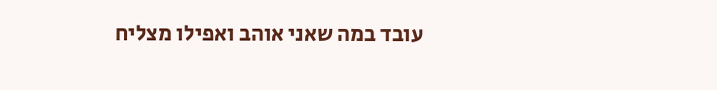עובד במה שאני אוהב ואפילו מצליח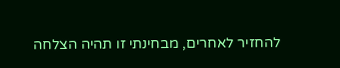להחזיר לאחרים, מבחינתי זו תהיה הצלחה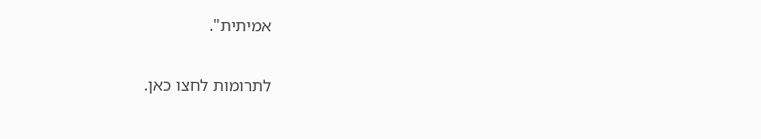אמיתית".

לתרומות לחצו כאן.